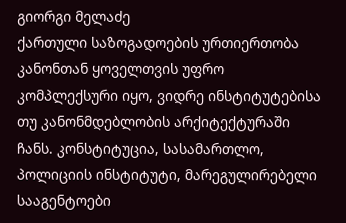გიორგი მელაძე
ქართული საზოგადოების ურთიერთობა კანონთან ყოველთვის უფრო კომპლექსური იყო, ვიდრე ინსტიტუტებისა თუ კანონმდებლობის არქიტექტურაში ჩანს. კონსტიტუცია, სასამართლო, პოლიციის ინსტიტუტი, მარეგულირებელი სააგენტოები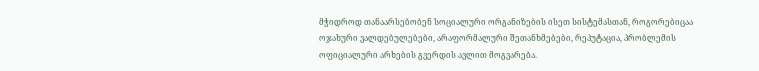მჭიდროდ თანაარსებობენ სოციალური ორგანიზების ისეთ სისტემასთან, როგორებიცაა ოჯახური ვალდებულებები, არაფორმალური შეთანხმებები, რეპუტაცია, პრობლემის ოფიციალური არხების გვერდის ავლით მოგვარება.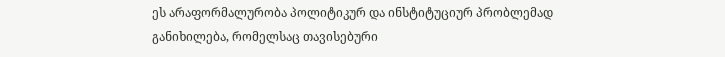ეს არაფორმალურობა პოლიტიკურ და ინსტიტუციურ პრობლემად განიხილება, რომელსაც თავისებური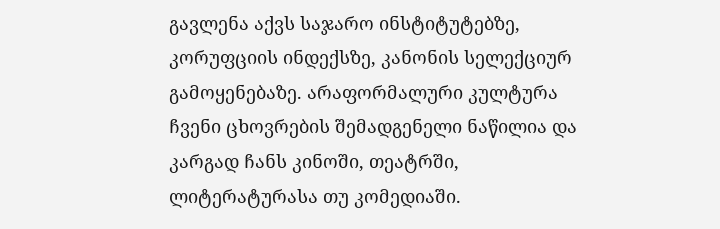გავლენა აქვს საჯარო ინსტიტუტებზე, კორუფციის ინდექსზე, კანონის სელექციურ გამოყენებაზე. არაფორმალური კულტურა ჩვენი ცხოვრების შემადგენელი ნაწილია და კარგად ჩანს კინოში, თეატრში, ლიტერატურასა თუ კომედიაში.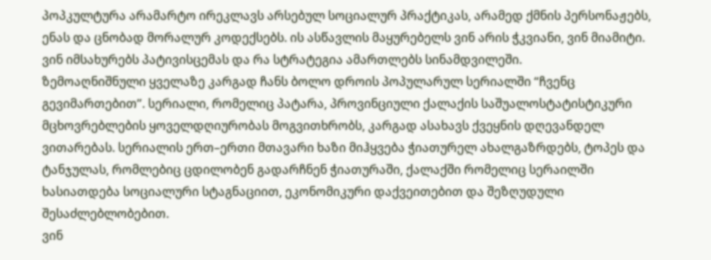პოპკულტურა არამარტო ირეკლავს არსებულ სოციალურ პრაქტიკას, არამედ ქმნის პერსონაჟებს, ენას და ცნობად მორალურ კოდექსებს. ის ასწავლის მაყურებელს ვინ არის ჭკვიანი, ვინ მიამიტი. ვინ იმსახურებს პატივისცემას და რა სტრატეგია ამართლებს სინამდვილეში.
ზემოაღნიშნული ყველაზე კარგად ჩანს ბოლო დროის პოპულარულ სერიალში “ჩვენც გევიმართებით”. სერიალი, რომელიც პატარა, პროვინციული ქალაქის საშუალოსტატისტიკური მცხოვრებლების ყოველდღიურობას მოგვითხრობს, კარგად ასახავს ქვეყნის დღევანდელ ვითარებას. სერიალის ერთ–ერთი მთავარი ხაზი მიჰყვება ჭიათურელ ახალგაზრდებს, ტოპეს და ტანჯულას, რომლებიც ცდილობენ გადარჩნენ ჭიათურაში, ქალაქში რომელიც სერაილში ხასიათდება სოციალური სტაგნაციით, ეკონომიკური დაქვეითებით და შეზღუდული შესაძლებლობებით.
ვინ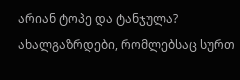არიან ტოპე და ტანჯულა? ახალგაზრდები, რომლებსაც სურთ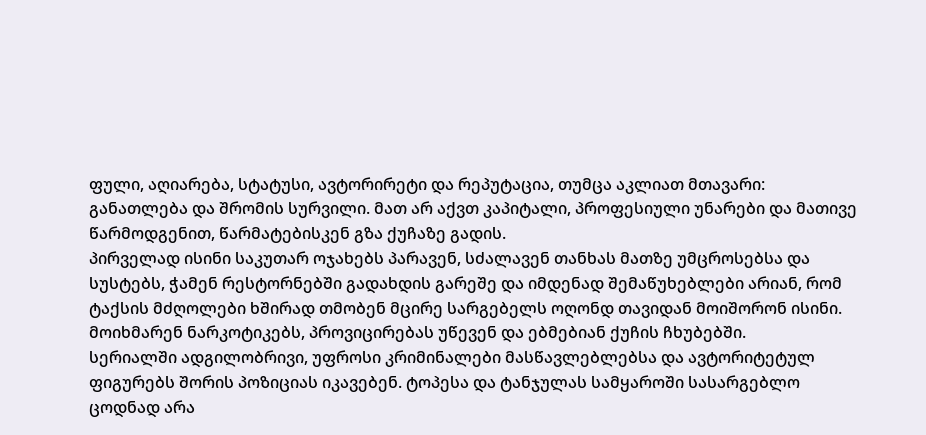ფული, აღიარება, სტატუსი, ავტორირეტი და რეპუტაცია, თუმცა აკლიათ მთავარი: განათლება და შრომის სურვილი. მათ არ აქვთ კაპიტალი, პროფესიული უნარები და მათივე წარმოდგენით, წარმატებისკენ გზა ქუჩაზე გადის.
პირველად ისინი საკუთარ ოჯახებს პარავენ, სძალავენ თანხას მათზე უმცროსებსა და სუსტებს, ჭამენ რესტორნებში გადახდის გარეშე და იმდენად შემაწუხებლები არიან, რომ ტაქსის მძღოლები ხშირად თმობენ მცირე სარგებელს ოღონდ თავიდან მოიშორონ ისინი. მოიხმარენ ნარკოტიკებს, პროვიცირებას უწევენ და ებმებიან ქუჩის ჩხუბებში.
სერიალში ადგილობრივი, უფროსი კრიმინალები მასწავლებლებსა და ავტორიტეტულ ფიგურებს შორის პოზიციას იკავებენ. ტოპესა და ტანჯულას სამყაროში სასარგებლო ცოდნად არა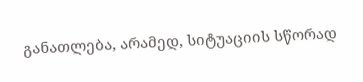განათლება, არამედ, სიტუაციის სწორად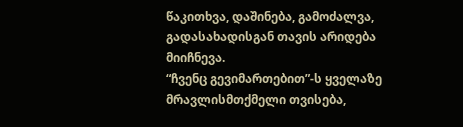წაკითხვა, დაშინება, გამოძალვა, გადასახადისგან თავის არიდება მიიჩნევა.
“ჩვენც გევიმართებით”-ს ყველაზე მრავლისმთქმელი თვისება,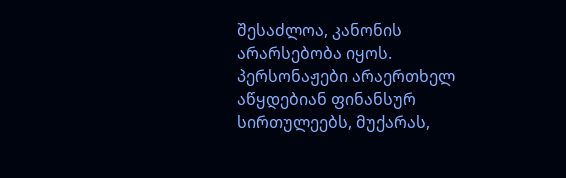შესაძლოა, კანონის არარსებობა იყოს. პერსონაჟები არაერთხელ აწყდებიან ფინანსურ სირთულეებს, მუქარას,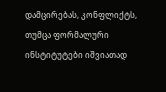დამცირებას, კონფლიქტს, თუმცა ფორმალური ინსტიტუტები იშვიათად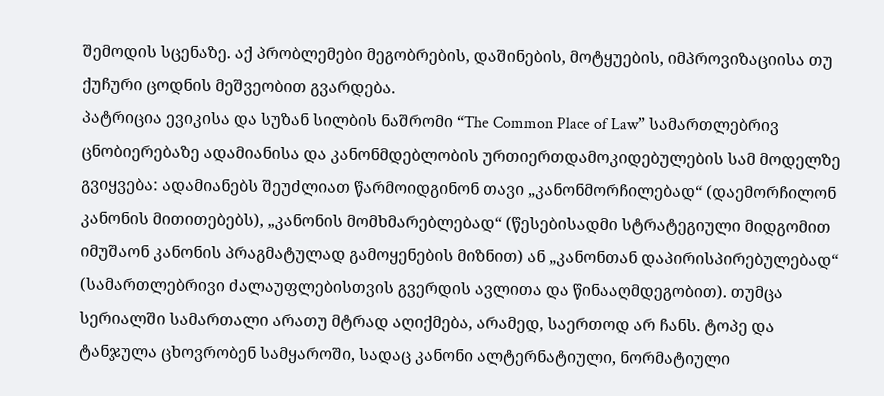შემოდის სცენაზე. აქ პრობლემები მეგობრების, დაშინების, მოტყუების, იმპროვიზაციისა თუ ქუჩური ცოდნის მეშვეობით გვარდება.
პატრიცია ევიკისა და სუზან სილბის ნაშრომი “The Common Place of Law” სამართლებრივ ცნობიერებაზე ადამიანისა და კანონმდებლობის ურთიერთდამოკიდებულების სამ მოდელზე გვიყვება: ადამიანებს შეუძლიათ წარმოიდგინონ თავი „კანონმორჩილებად“ (დაემორჩილონ კანონის მითითებებს), „კანონის მომხმარებლებად“ (წესებისადმი სტრატეგიული მიდგომით იმუშაონ კანონის პრაგმატულად გამოყენების მიზნით) ან „კანონთან დაპირისპირებულებად“ (სამართლებრივი ძალაუფლებისთვის გვერდის ავლითა და წინააღმდეგობით). თუმცა სერიალში სამართალი არათუ მტრად აღიქმება, არამედ, საერთოდ არ ჩანს. ტოპე და ტანჯულა ცხოვრობენ სამყაროში, სადაც კანონი ალტერნატიული, ნორმატიული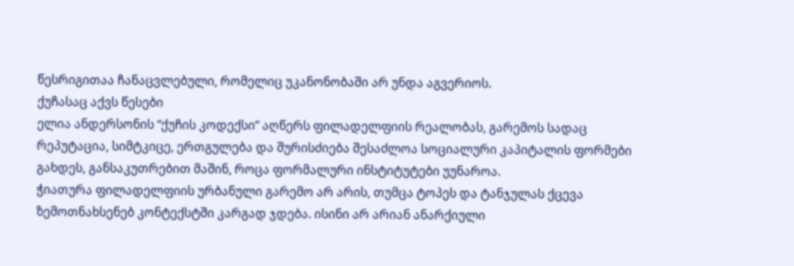წესრიგითაა ჩანაცვლებული, რომელიც უკანონობაში არ უნდა აგვერიოს.
ქუჩასაც აქვს წესები
ელია ანდერსონის “ქუჩის კოდექსი” აღწერს ფილადელფიის რეალობას, გარემოს სადაც რეპუტაცია, სიმტკიცე, ერთგულება და შურისძიება შესაძლოა სოციალური კაპიტალის ფორმები გახდეს, განსაკუთრებით მაშინ, როცა ფორმალური ინსტიტუტები უუნაროა.
ჭიათურა ფილადელფიის ურბანული გარემო არ არის, თუმცა ტოპეს და ტანჯულას ქცევა ზემოთნახსენებ კონტექსტში კარგად ჯდება. ისინი არ არიან ანარქიული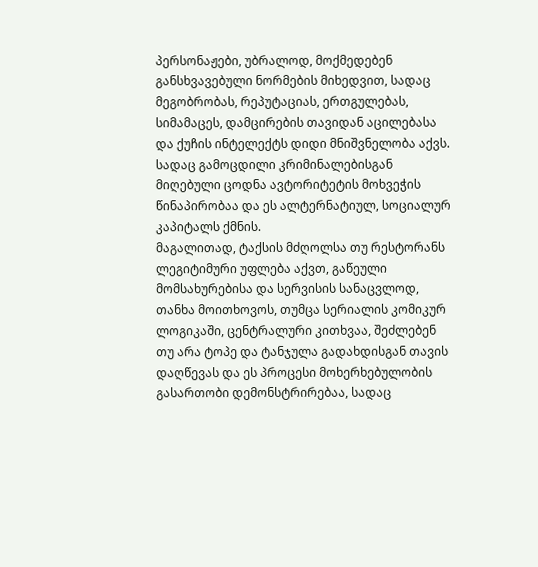პერსონაჟები, უბრალოდ, მოქმედებენ განსხვავებული ნორმების მიხედვით, სადაც მეგობრობას, რეპუტაციას, ერთგულებას, სიმამაცეს, დამცირების თავიდან აცილებასა და ქუჩის ინტელექტს დიდი მნიშვნელობა აქვს. სადაც გამოცდილი კრიმინალებისგან მიღებული ცოდნა ავტორიტეტის მოხვეჭის წინაპირობაა და ეს ალტერნატიულ, სოციალურ კაპიტალს ქმნის.
მაგალითად, ტაქსის მძღოლსა თუ რესტორანს ლეგიტიმური უფლება აქვთ, გაწეული მომსახურებისა და სერვისის სანაცვლოდ, თანხა მოითხოვოს, თუმცა სერიალის კომიკურ ლოგიკაში, ცენტრალური კითხვაა, შეძლებენ თუ არა ტოპე და ტანჯულა გადახდისგან თავის დაღწევას და ეს პროცესი მოხერხებულობის გასართობი დემონსტრირებაა, სადაც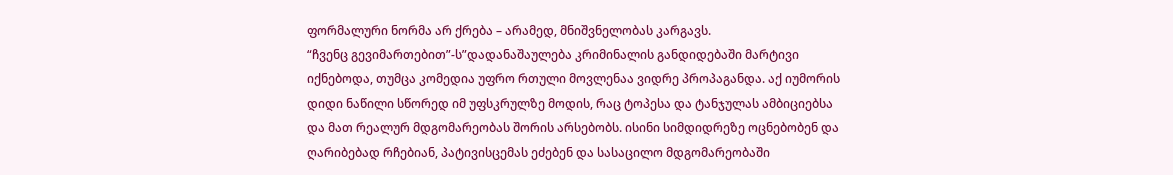ფორმალური ნორმა არ ქრება – არამედ, მნიშვნელობას კარგავს.
“ჩვენც გევიმართებით”-ს”დადანაშაულება კრიმინალის განდიდებაში მარტივი იქნებოდა, თუმცა კომედია უფრო რთული მოვლენაა ვიდრე პროპაგანდა. აქ იუმორის დიდი ნაწილი სწორედ იმ უფსკრულზე მოდის, რაც ტოპესა და ტანჯულას ამბიციებსა და მათ რეალურ მდგომარეობას შორის არსებობს. ისინი სიმდიდრეზე ოცნებობენ და ღარიბებად რჩებიან, პატივისცემას ეძებენ და სასაცილო მდგომარეობაში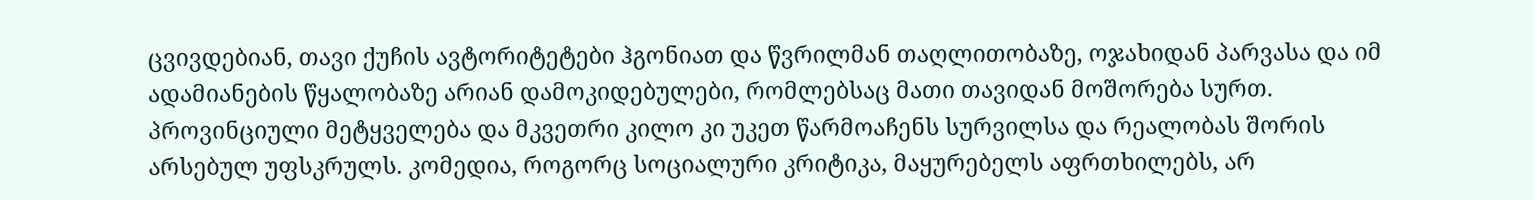ცვივდებიან, თავი ქუჩის ავტორიტეტები ჰგონიათ და წვრილმან თაღლითობაზე, ოჯახიდან პარვასა და იმ ადამიანების წყალობაზე არიან დამოკიდებულები, რომლებსაც მათი თავიდან მოშორება სურთ. პროვინციული მეტყველება და მკვეთრი კილო კი უკეთ წარმოაჩენს სურვილსა და რეალობას შორის არსებულ უფსკრულს. კომედია, როგორც სოციალური კრიტიკა, მაყურებელს აფრთხილებს, არ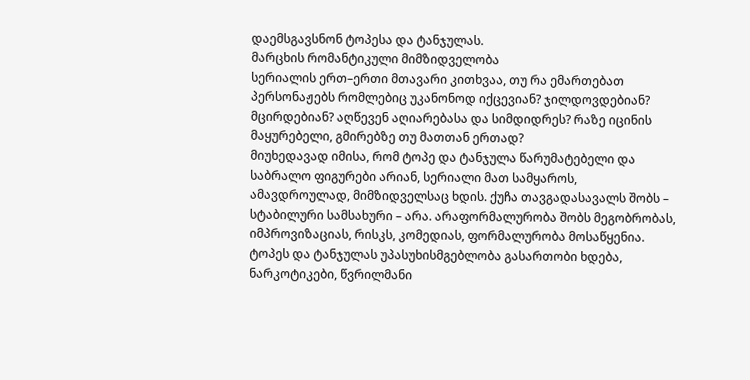დაემსგავსნონ ტოპესა და ტანჯულას.
მარცხის რომანტიკული მიმზიდველობა
სერიალის ერთ–ერთი მთავარი კითხვაა, თუ რა ემართებათ პერსონაჟებს რომლებიც უკანონოდ იქცევიან? ჯილდოვდებიან? მცირდებიან? აღწევენ აღიარებასა და სიმდიდრეს? რაზე იცინის მაყურებელი, გმირებზე თუ მათთან ერთად?
მიუხედავად იმისა, რომ ტოპე და ტანჯულა წარუმატებელი და საბრალო ფიგურები არიან, სერიალი მათ სამყაროს, ამავდროულად, მიმზიდველსაც ხდის. ქუჩა თავგადასავალს შობს – სტაბილური სამსახური – არა. არაფორმალურობა შობს მეგობრობას, იმპროვიზაციას, რისკს, კომედიას, ფორმალურობა მოსაწყენია. ტოპეს და ტანჯულას უპასუხისმგებლობა გასართობი ხდება, ნარკოტიკები, წვრილმანი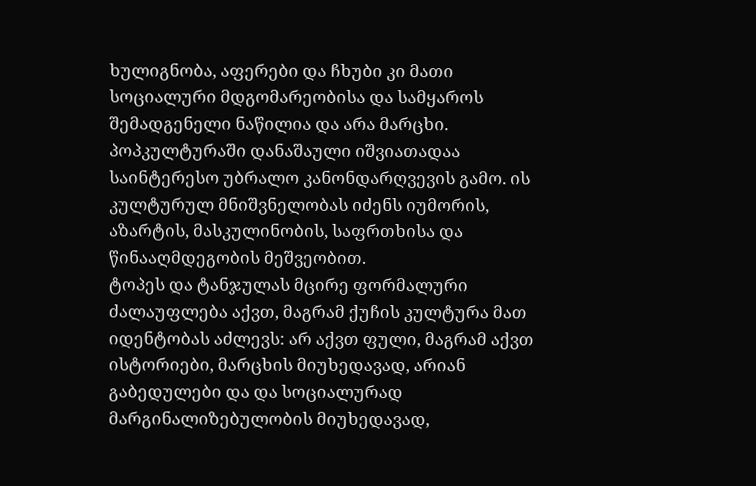ხულიგნობა, აფერები და ჩხუბი კი მათი სოციალური მდგომარეობისა და სამყაროს შემადგენელი ნაწილია და არა მარცხი. პოპკულტურაში დანაშაული იშვიათადაა საინტერესო უბრალო კანონდარღვევის გამო. ის კულტურულ მნიშვნელობას იძენს იუმორის, აზარტის, მასკულინობის, საფრთხისა და წინააღმდეგობის მეშვეობით.
ტოპეს და ტანჯულას მცირე ფორმალური ძალაუფლება აქვთ, მაგრამ ქუჩის კულტურა მათ იდენტობას აძლევს: არ აქვთ ფული, მაგრამ აქვთ ისტორიები, მარცხის მიუხედავად, არიან გაბედულები და და სოციალურად მარგინალიზებულობის მიუხედავად,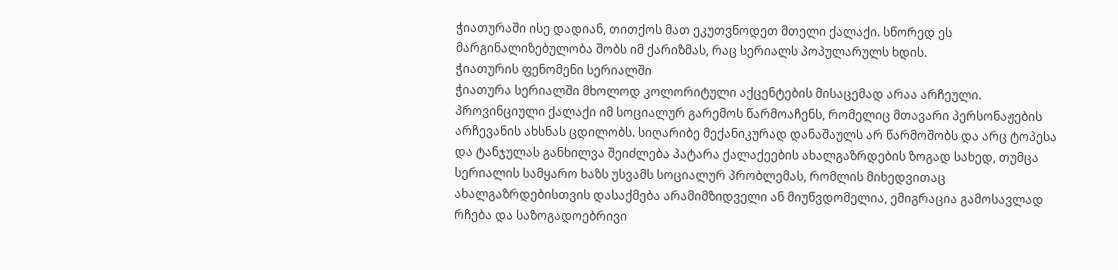ჭიათურაში ისე დადიან, თითქოს მათ ეკუთვნოდეთ მთელი ქალაქი. სწორედ ეს მარგინალიზებულობა შობს იმ ქარიზმას, რაც სერიალს პოპულარულს ხდის.
ჭიათურის ფენომენი სერიალში
ჭიათურა სერიალში მხოლოდ კოლორიტული აქცენტების მისაცემად არაა არჩეული. პროვინციული ქალაქი იმ სოციალურ გარემოს წარმოაჩენს, რომელიც მთავარი პერსონაჟების არჩევანის ახსნას ცდილობს. სიღარიბე მექანიკურად დანაშაულს არ წარმოშობს და არც ტოპესა და ტანჯულას განხილვა შეიძლება პატარა ქალაქეების ახალგაზრდების ზოგად სახედ, თუმცა სერიალის სამყარო ხაზს უსვამს სოციალურ პრობლემას, რომლის მიხედვითაც ახალგაზრდებისთვის დასაქმება არამიმზიდველი ან მიუწვდომელია, ემიგრაცია გამოსავლად რჩება და საზოგადოებრივი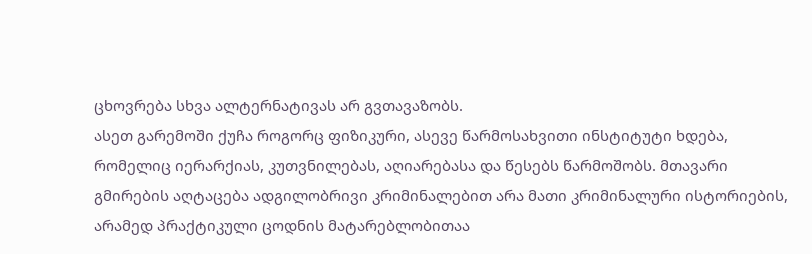ცხოვრება სხვა ალტერნატივას არ გვთავაზობს.
ასეთ გარემოში ქუჩა როგორც ფიზიკური, ასევე წარმოსახვითი ინსტიტუტი ხდება, რომელიც იერარქიას, კუთვნილებას, აღიარებასა და წესებს წარმოშობს. მთავარი გმირების აღტაცება ადგილობრივი კრიმინალებით არა მათი კრიმინალური ისტორიების, არამედ პრაქტიკული ცოდნის მატარებლობითაა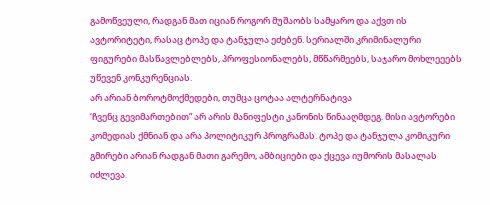გამოწვეული, რადგან მათ იციან როგორ მუშაობს სამყარო და აქვთ ის ავტორიტეტი, რასაც ტოპე და ტანჯულა ეძებენ. სერიალში კრიმინალური ფიგურები მასწავლებლებს, პროფესიონალებს, მწწარმეებს, საჯარო მოხლეეებს უწევენ კონკურენციას.
არ არიან ბოროტმოქმედები, თუმცა ცოტაა ალტერნატივა
‘ჩვენც გევიმართებით” არ არის მანიფესტი კანონის წინააღმდეგ. მისი ავტორები კომედიას ქმნიან და არა პოლიტიკურ პროგრამას. ტოპე და ტანჯულა კომიკური გმირები არიან რადგან მათი გარემო, ამბიციები და ქცევა იუმორის მასალას იძლევა.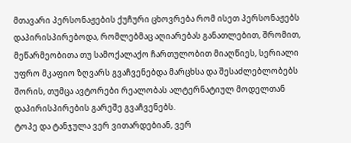მთავარი პერსონაჟების ქუჩური ცხოვრება რომ ისეთ პერსონაჟებს დაპირისპირებოდა, რომლებმაც აღიარებას განათლებით, შრომით, მეწარმეობითა თუ სამოქალაქო ჩართულობით მიაღწიეს, სერიალი უფრო მკაფიო ზღვარს გვაჩვენებდა მარცხსა და შესაძლებლობებს შორის, თუმცა ავტორები რეალობას ალტერნატიულ მოდელთან დაპირისპირების გარეშე გვაჩვენებს.
ტოპე და ტანჯულა ვერ ვითარდებიან, ვერ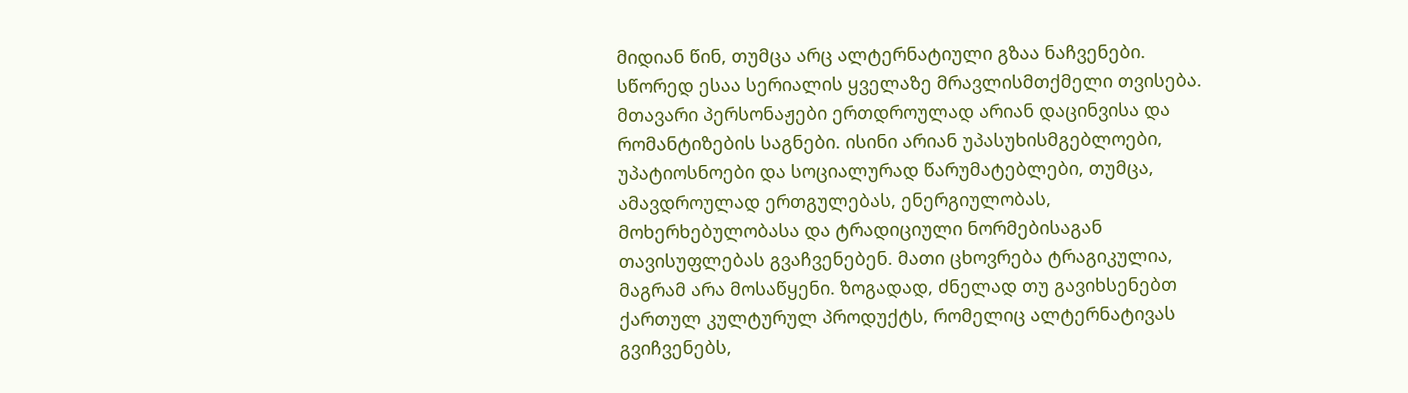მიდიან წინ, თუმცა არც ალტერნატიული გზაა ნაჩვენები. სწორედ ესაა სერიალის ყველაზე მრავლისმთქმელი თვისება. მთავარი პერსონაჟები ერთდროულად არიან დაცინვისა და რომანტიზების საგნები. ისინი არიან უპასუხისმგებლოები, უპატიოსნოები და სოციალურად წარუმატებლები, თუმცა, ამავდროულად ერთგულებას, ენერგიულობას, მოხერხებულობასა და ტრადიციული ნორმებისაგან თავისუფლებას გვაჩვენებენ. მათი ცხოვრება ტრაგიკულია, მაგრამ არა მოსაწყენი. ზოგადად, ძნელად თუ გავიხსენებთ ქართულ კულტურულ პროდუქტს, რომელიც ალტერნატივას გვიჩვენებს,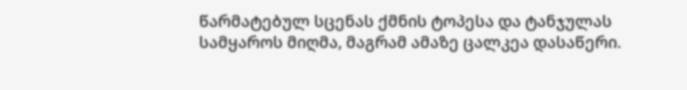წარმატებულ სცენას ქმნის ტოპესა და ტანჯულას სამყაროს მიღმა, მაგრამ ამაზე ცალკეა დასაწერი.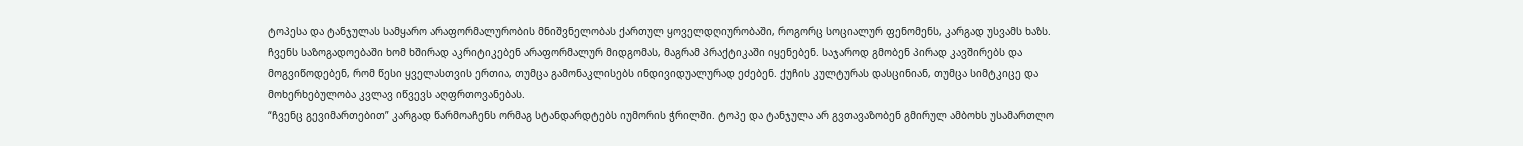ტოპესა და ტანჯულას სამყარო არაფორმალურობის მნიშვნელობას ქართულ ყოველდღიურობაში, როგორც სოციალურ ფენომენს, კარგად უსვამს ხაზს. ჩვენს საზოგადოებაში ხომ ხშირად აკრიტიკებენ არაფორმალურ მიდგომას, მაგრამ პრაქტიკაში იყენებენ. საჯაროდ გმობენ პირად კავშირებს და მოგვიწოდებენ, რომ წესი ყველასთვის ერთია, თუმცა გამონაკლისებს ინდივიდუალურად ეძებენ. ქუჩის კულტურას დასცინიან, თუმცა სიმტკიცე და მოხერხებულობა კვლავ იწვევს აღფრთოვანებას.
“ჩვენც გევიმართებით” კარგად წარმოაჩენს ორმაგ სტანდარდტებს იუმორის ჭრილში. ტოპე და ტანჯულა არ გვთავაზობენ გმირულ ამბოხს უსამართლო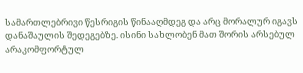სამართლებრივი წესრიგის წინააღმდეგ და არც მორალურ იგავს დანაშაულის შედეგებზე. ისინი სახლობენ მათ შორის არსებულ არაკომფორტულ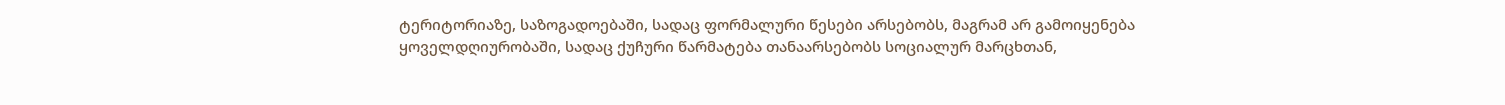ტერიტორიაზე, საზოგადოებაში, სადაც ფორმალური წესები არსებობს, მაგრამ არ გამოიყენება ყოველდღიურობაში, სადაც ქუჩური წარმატება თანაარსებობს სოციალურ მარცხთან,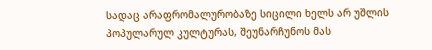სადაც არაფრომალურობაზე სიცილი ხელს არ უშლის პოპულარულ კულტურას, შეუნარჩუნოს მას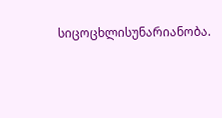სიცოცხლისუნარიანობა.